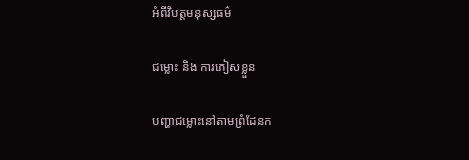អំពីវិបត្តមនុស្សធម៌

ជម្លោះ និង ការភៀសខ្លួន

បញ្ហាជម្លោះនៅតាមព្រំដែនក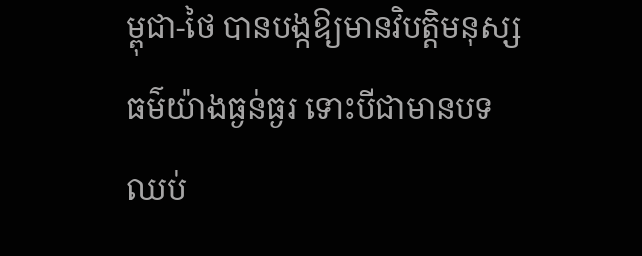ម្ពុជា-ថៃ បានបង្កឱ្យមានវិបត្តិមនុស្សធម៌យ៉ាងធ្ងន់ធ្ងរ ទោះបីជាមានបទឈប់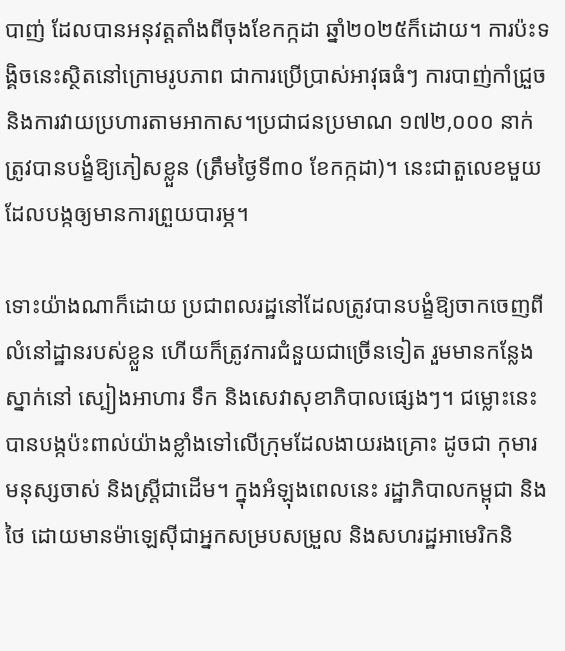បាញ់ ដែលបានអនុវត្តតាំងពីចុងខែកក្កដា ឆ្នាំ២០២៥ក៏ដោយ។ ការប៉ះទង្គិចនេះស្ថិតនៅក្រោមរូបភាព ជាការប្រើប្រាស់អាវុធធំៗ ការបាញ់កាំជ្រួច និងការវាយប្រហារតាមអាកាស។ប្រជាជនប្រមាណ ១៧២,០០០ នាក់ ត្រូវបានបង្ខំឱ្យភៀសខ្លួន (ត្រឹមថ្ងៃទី៣០ ខែកក្កដា)។ នេះជាតួលេខមួយដែលបង្កឲ្យមានការព្រួយបារម្ភ។

ទោះយ៉ាងណាក៏ដោយ ប្រជាពលរដ្ឋនៅដែលត្រូវបានបង្ខំឱ្យចាកចេញពីលំនៅដ្ឋានរបស់ខ្លួន ហើយក៏ត្រូវការជំនួយជាច្រើនទៀត រួមមានកន្លែងស្នាក់នៅ ស្បៀងអាហារ ទឹក និងសេវាសុខាភិបាលផ្សេងៗ។ ជម្លោះនេះបានបង្កប៉ះពាល់យ៉ាងខ្លាំងទៅលើក្រុមដែលងាយរងគ្រោះ ដូចជា កុមារ មនុស្សចាស់ និងស្ត្រីជាដើម។ ក្នុងអំឡុងពេលនេះ រដ្ឋាភិបាលកម្ពុជា និង ថៃ ដោយមានម៉ាឡេស៊ីជាអ្នកសម្របសម្រួល និងសហរដ្ឋអាមេរិកនិ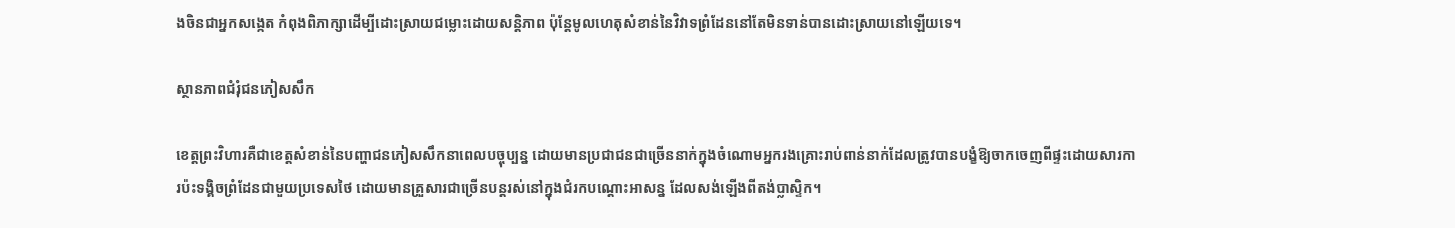ងចិនជាអ្នកសង្កេត កំពុងពិភាក្សាដើម្បីដោះស្រាយជម្លោះដោយសន្តិភាព ប៉ុន្តែមូលហេតុសំខាន់នៃវិវាទព្រំដែននៅតែមិនទាន់បានដោះស្រាយនៅឡើយទេ។

ស្ថានភាពជំរុំជនភៀសសឹក

ខេត្តព្រះវិហារគឺជាខេត្តសំខាន់នៃបញ្ហាជនភៀសសឹកនាពេលបច្ចុប្បន្ន ដោយមានប្រជាជនជាច្រើននាក់ក្នុងចំណោមអ្នករងគ្រោះរាប់ពាន់នាក់ដែលត្រូវបានបង្ខំឱ្យចាកចេញពីផ្ទះដោយសារការប៉ះទង្គិចព្រំដែនជាមួយប្រទេសថៃ ដោយមានគ្រួសារជាច្រើនបន្តរស់នៅក្នុងជំរកបណ្ដោះអាសន្ន ដែលសង់ឡើងពីតង់ប្លាស្ទិក។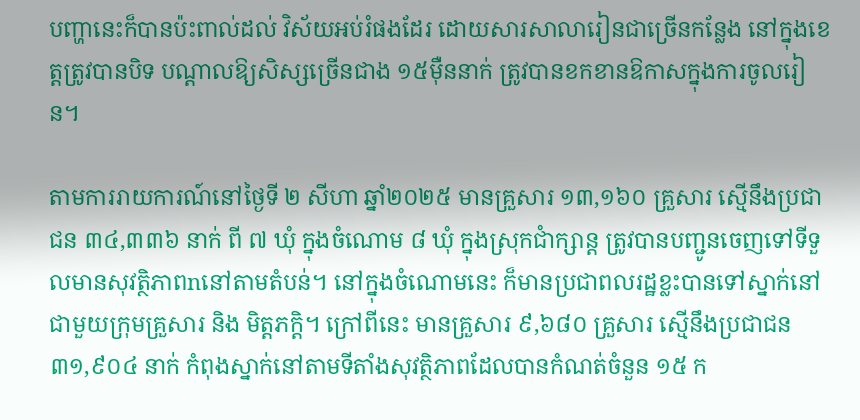បញ្ហានេះក៏បានប៉ះពាល់ដល់ វិស័យអប់រំផងដែរ ដោយសារសាលារៀនជាច្រើនកន្លែង នៅក្នុងខេត្តត្រូវបានបិទ បណ្តាលឱ្យសិស្សច្រើនជាង ១៥ម៉ឺននាក់ ត្រូវបានខកខានឱកាសក្នុងការចូលរៀន។

តាមការរាយការណ៍នៅថ្ងៃទី ២ សីហា ឆ្នាំ២០២៥ មានគ្រួសារ ១៣,១៦០ គ្រួសារ ស្មើនឹងប្រជាជន ៣៤,៣៣៦ នាក់ ពី ៧ ឃុំ ក្នុងចំណោម ៨ ឃុំ ក្នុងស្រុកជាំក្សាន្ត ត្រូវបានបញ្ជូនចេញទៅទីទួលមានសុវត្ថិភាពnនៅតាមតំបន់។ នៅក្នុងចំណោមនេះ ក៏មានប្រជាពលរដ្ឋខ្លះបានទៅស្នាក់នៅជាមួយក្រុមគ្រួសារ និង មិត្តភក្តិ។ ក្រៅពីនេះ មានគ្រួសារ ៩,៦៨០ គ្រួសារ ស្មើនឹងប្រជាជន ៣១,៩០៤ នាក់ កំពុងស្នាក់នៅតាមទីតាំងសុវត្ថិភាពដែលបានកំណត់ចំនួន ១៥ ក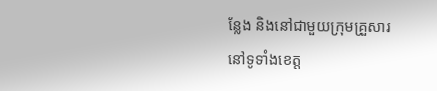ន្លែង និងនៅជាមួយក្រុមគ្រួសារ នៅទូទាំងខេត្ត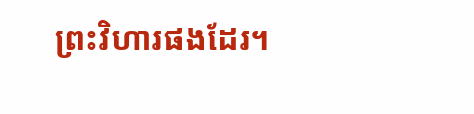ព្រះវិហារផងដែរ។